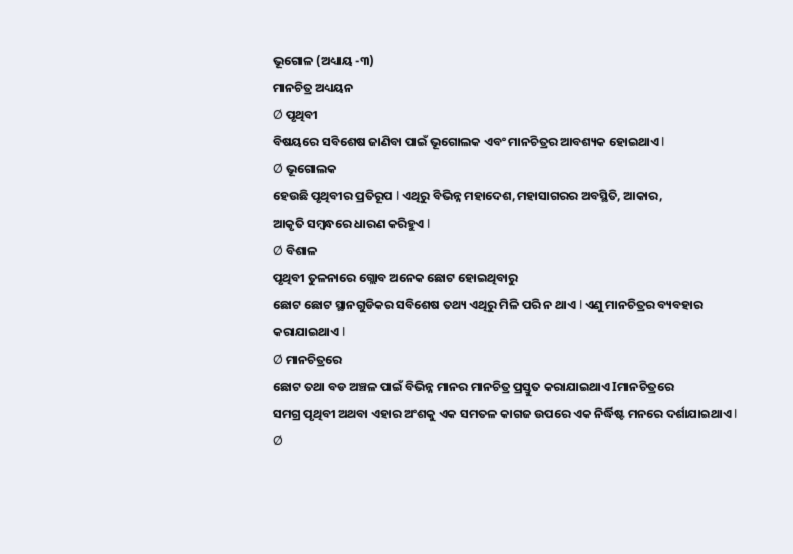ଭୂଗୋଳ (ଅଧ୍ୟାୟ -୩)
ମାନଚିତ୍ର ଅଧ୍ୟୟନ
Ø ପୃଥିବୀ
ବିଷୟରେ ସବିଶେଷ ଜାଣିବା ପାଇଁ ଭୂଗୋଲକ ଏବଂ ମାନଚିତ୍ରର ଆବଶ୍ୟକ ହୋଇଥାଏ I
Ø ଭୂଗୋଲକ
ହେଉଛି ପୃଥିବୀର ପ୍ରତିରୂପ I ଏଥିରୁ ବିଭିନ୍ନ ମହାଦେଶ,ମହାସାଗରର ଅବସ୍ଥିତି, ଆକାର,
ଆକୃତି ସମ୍ବନ୍ଧରେ ଧାରଣ କରିହୁଏ I
Ø ବିଶାଳ
ପୃଥିବୀ ତୁଳନାରେ ଗ୍ଲୋବ ଅନେକ ଛୋଟ ହୋଇଥିବାରୁ
ଛୋଟ ଛୋଟ ସ୍ଥାନଗୁଡିକର ସବିଶେଷ ତଥ୍ୟ ଏଥିରୁ ମିଳି ପରି ନ ଥାଏ I ଏଣୁ ମାନଚିତ୍ରର ବ୍ୟବହାର କରାଯାଇଥାଏ I
Ø ମାନଚିତ୍ରରେ
ଛୋଟ ତଥା ବଡ ଅଞ୍ଚଳ ପାଇଁ ବିଭିନ୍ନ ମାନର ମାନଚିତ୍ର ପ୍ରସ୍ତୁତ କରାଯାଇଥାଏ Iମାନଚିତ୍ରରେ
ସମଗ୍ର ପୃଥିବୀ ଅଥବା ଏହାର ଅଂଶକୁ ଏକ ସମତଳ କାଗଜ ଉପରେ ଏକ ନିର୍ଦ୍ଧିଷ୍ଟ ମନରେ ଦର୍ଶାଯାଇଥାଏ I
Ø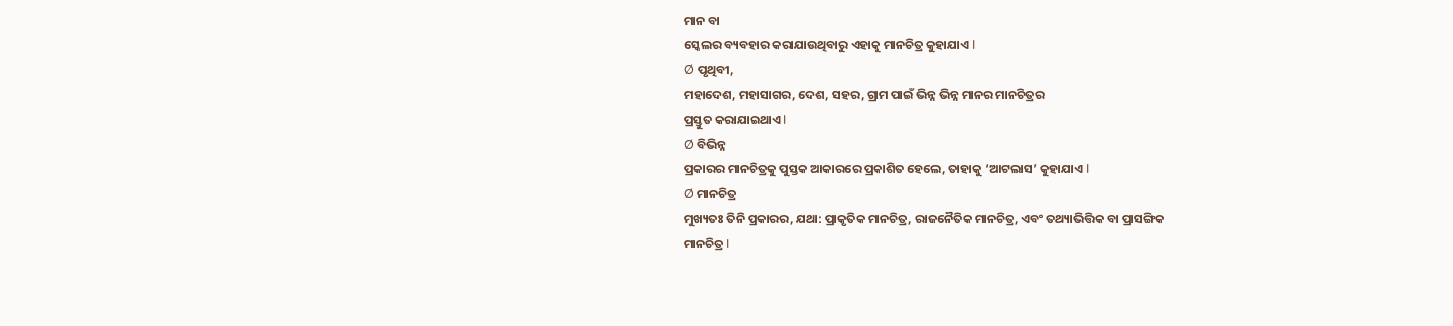ମାନ ବା
ସ୍କେଲର ବ୍ୟବହାର କରାଯାଉଥିବାରୁ ଏହାକୁ ମାନଚିତ୍ର କୁହାଯାଏ I
Ø ପୃଥିବୀ,
ମହାଦେଶ, ମହାସାଗର, ଦେଶ, ସହର, ଗ୍ରାମ ପାଇଁ ଭିନ୍ନ ଭିନ୍ନ ମାନର ମାନଚିତ୍ରର
ପ୍ରସ୍ତୁତ କରାଯାଇଥାଏ I
Ø ବିଭିନ୍ନ
ପ୍ରକାରର ମାନଚିତ୍ରକୁ ପୁସ୍ତକ ଆକାରରେ ପ୍ରକାଶିତ ହେଲେ, ତାହାକୁ ‘ଆଟଲାସ’ କୁହାଯାଏ I
Ø ମାନଚିତ୍ର
ମୁଖ୍ୟତଃ ତିନି ପ୍ରକାରର, ଯଥା: ପ୍ରାକୃତିକ ମାନଚିତ୍ର, ରାଜନୈତିକ ମାନଚିତ୍ର, ଏବଂ ତଥ୍ୟାଭିତ୍ତିକ ବା ପ୍ରାସଙ୍ଗିକ
ମାନଚିତ୍ର I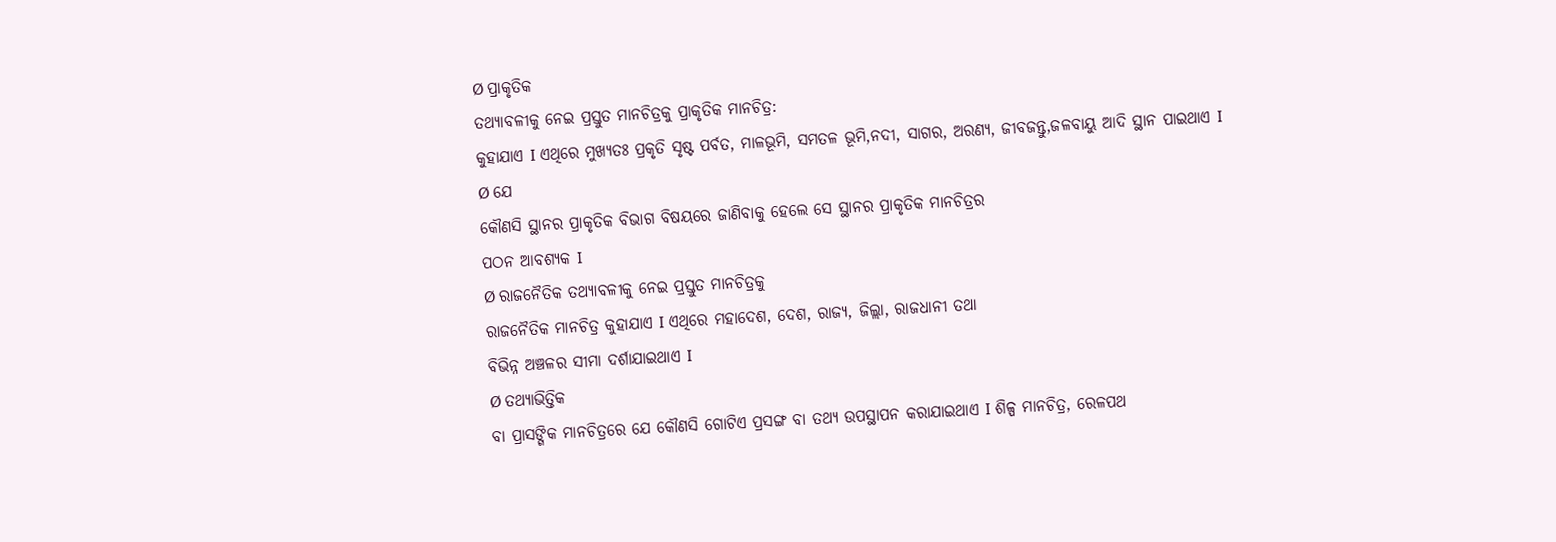Ø ପ୍ରାକୃତିକ
ତଥ୍ୟାବଳୀକୁ ନେଇ ପ୍ରସ୍ତୁତ ମାନଚିତ୍ରକୁ ପ୍ରାକୃତିକ ମାନଚିତ୍ର:
କୁହାଯାଏ I ଏଥିରେ ମୁଖ୍ୟତଃ ପ୍ରକୃତି ସୃଷ୍ଟ ପର୍ବତ, ମାଳଭୂମି, ସମତଳ ଭୂମି,ନଦୀ, ସାଗର, ଅରଣ୍ୟ, ଜୀବଜନ୍ତୁ,ଜଳବାୟୁ ଆଦି ସ୍ଥାନ ପାଇଥାଏ I
Ø ଯେ
କୌଣସି ସ୍ଥାନର ପ୍ରାକୃତିକ ବିଭାଗ ବିଷୟରେ ଜାଣିବାକୁ ହେଲେ ସେ ସ୍ଥାନର ପ୍ରାକୃତିକ ମାନଚିତ୍ରର
ପଠନ ଆବଶ୍ୟକ I
Ø ରାଜନୈତିକ ତଥ୍ୟାବଳୀକୁ ନେଇ ପ୍ରସ୍ତୁତ ମାନଚିତ୍ରକୁ
ରାଜନୈତିକ ମାନଚିତ୍ର କୁହାଯାଏ I ଏଥିରେ ମହାଦେଶ, ଦେଶ, ରାଜ୍ୟ, ଜିଲ୍ଲା, ରାଜଧାନୀ ତଥା
ବିଭିନ୍ନ ଅଞ୍ଚଳର ସୀମା ଦର୍ଶାଯାଇଥାଏ I
Ø ତଥ୍ୟାଭିତ୍ତିକ
ବା ପ୍ରାସଙ୍ଗିକ ମାନଚିତ୍ରରେ ଯେ କୌଣସି ଗୋଟିଏ ପ୍ରସଙ୍ଗ ବା ତଥ୍ୟ ଉପସ୍ଥାପନ କରାଯାଇଥାଏ I ଶିଳ୍ପ ମାନଚିତ୍ର, ରେଳପଥ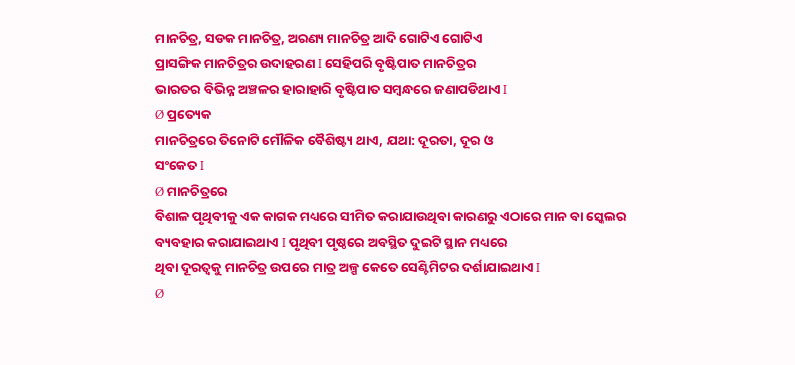ମାନଚିତ୍ର, ସଡକ ମାନଚିତ୍ର, ଅରଣ୍ୟ ମାନଚିତ୍ର ଆଦି ଗୋଟିଏ ଗୋଟିଏ
ପ୍ରାସଙ୍ଗିକ ମାନଚିତ୍ରର ଉଦାହରଣ I ସେହିପରି ବୃଷ୍ଟିପାତ ମାନଚିତ୍ରର
ଭାରତର ବିଭିନ୍ନ ଅଞ୍ଚଳର ହାରାହାରି ବୃଷ୍ଟିପାତ ସମ୍ବନ୍ଧରେ ଜଣାପଡିଥାଏ I
Ø ପ୍ରତ୍ୟେକ
ମାନଚିତ୍ରରେ ତିନୋଟି ମୌଳିକ ବୈଶିଷ୍ଟ୍ୟ ଥାଏ, ଯଥା: ଦୂରତା, ଦୂର ଓ
ସଂକେତ I
Ø ମାନଚିତ୍ରରେ
ବିଶାଳ ପୃଥିବୀକୁ ଏକ କାଗକ ମଧ୍ୟରେ ସୀମିତ କରାଯାଉଥିବା କାରଣରୁ ଏଠାରେ ମାନ ବା ସ୍କେଲର
ବ୍ୟବହାର କରାଯାଇଥାଏ I ପୃଥିବୀ ପୃଷ୍ଠରେ ଅବସ୍ଥିତ ଦୁଇଟି ସ୍ଥାନ ମଧ୍ୟରେ
ଥିବା ଦୂରତ୍ଵକୁ ମାନଚିତ୍ର ଉପରେ ମାତ୍ର ଅଳ୍ପ କେତେ ସେଣ୍ଟିମିଟର ଦର୍ଶାଯାଇଥାଏ I
Ø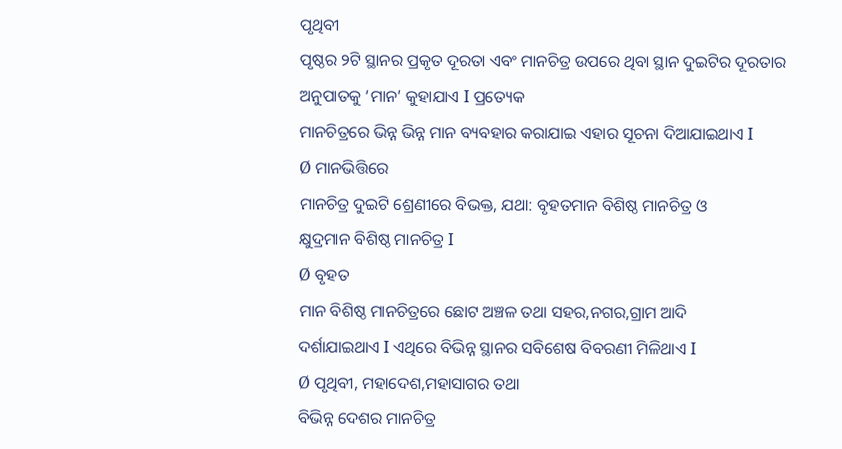ପୃଥିବୀ
ପୃଷ୍ଠର ୨ଟି ସ୍ଥାନର ପ୍ରକୃତ ଦୂରତା ଏବଂ ମାନଚିତ୍ର ଉପରେ ଥିବା ସ୍ଥାନ ଦୁଇଟିର ଦୂରତାର
ଅନୁପାତକୁ ‘ମାନ’ କୁହାଯାଏ I ପ୍ରତ୍ୟେକ
ମାନଚିତ୍ରରେ ଭିନ୍ନ ଭିନ୍ନ ମାନ ବ୍ୟବହାର କରାଯାଇ ଏହାର ସୂଚନା ଦିଆଯାଇଥାଏ I
Ø ମାନଭିତ୍ତିରେ
ମାନଚିତ୍ର ଦୁଇଟି ଶ୍ରେଣୀରେ ବିଭକ୍ତ, ଯଥା: ବୃହତମାନ ବିଶିଷ୍ଠ ମାନଚିତ୍ର ଓ
କ୍ଷୁଦ୍ରମାନ ବିଶିଷ୍ଠ ମାନଚିତ୍ର I
Ø ବୃହତ
ମାନ ବିଶିଷ୍ଠ ମାନଚିତ୍ରରେ ଛୋଟ ଅଞ୍ଚଳ ତଥା ସହର,ନଗର,ଗ୍ରାମ ଆଦି
ଦର୍ଶାଯାଇଥାଏ I ଏଥିରେ ବିଭିନ୍ନ ସ୍ଥାନର ସବିଶେଷ ବିବରଣୀ ମିଳିଥାଏ I
Ø ପୃଥିବୀ, ମହାଦେଶ,ମହାସାଗର ତଥା
ବିଭିନ୍ନ ଦେଶର ମାନଚିତ୍ର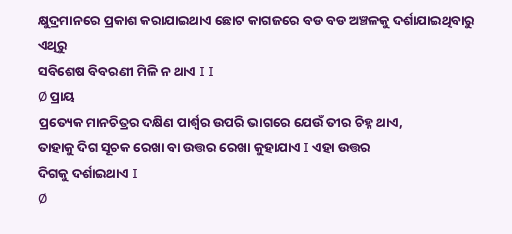କ୍ଷୁଦ୍ରମାନରେ ପ୍ରକାଶ କରାଯାଇଥାଏ ଛୋଟ କାଗଜରେ ବଡ ବଡ ଅଞ୍ଚଳକୁ ଦର୍ଶାଯାଇଥିବାରୁ ଏଥିରୁ
ସବିଶେଷ ବିବରଣୀ ମିଳି ନ ଥାଏ I I
Ø ପ୍ରାୟ
ପ୍ରତ୍ୟେକ ମାନଚିତ୍ରର ଦକ୍ଷିଣ ପାର୍ଶ୍ଵର ଉପରି ଭାଗରେ ଯେଉଁ ତୀର ଚିହ୍ନ ଥାଏ,
ତାହାକୁ ଦିଗ ସୂଚକ ରେଖା ବା ଉତ୍ତର ରେଖା କୁହାଯାଏ I ଏହା ଉତ୍ତର
ଦିଗକୁ ଦର୍ଶାଇଥାଏ I
Ø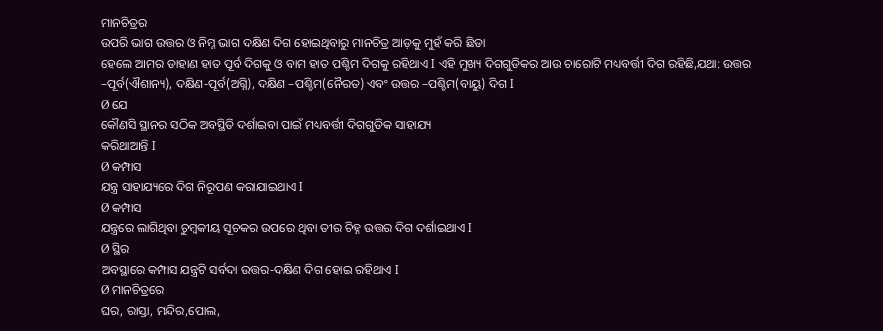ମାନଚିତ୍ରର
ଉପରି ଭାଗ ଉତ୍ତର ଓ ନିମ୍ନ ଭାଗ ଦକ୍ଷିଣ ଦିଗ ହୋଇଥିବାରୁ ମାନଚିତ୍ର ଆଡ଼କୁ ମୁହଁ କରି ଛିଡା
ହେଲେ ଆମର ଡାହାଣ ହାତ ପୂର୍ବ ଦିଗକୁ ଓ ବାମ ହାତ ପଶ୍ଚିମ ଦିଗକୁ ରହିଥାଏ I ଏହି ମୁଖ୍ୟ ଦିଗଗୁଡିକର ଆଉ ଚାରୋଟି ମଧ୍ୟବର୍ତ୍ତୀ ଦିଗ ରହିଛି,ଯଥା: ଉତ୍ତର –ପୂର୍ବ(ଐଶାନ୍ୟ), ଦକ୍ଷିଣ-ପୂର୍ବ(ଅଗ୍ନି), ଦକ୍ଷିଣ –ପଶ୍ଚିମ(ନୈରତ) ଏବଂ ଉତ୍ତର –ପଶ୍ଚିମ(ବାୟୁ) ଦିଗ I
Ø ଯେ
କୌଣସି ସ୍ଥାନର ସଠିକ ଅବସ୍ଥିତି ଦର୍ଶାଇବା ପାଇଁ ମଧ୍ୟବର୍ତ୍ତୀ ଦିଗଗୁଡିକ ସାହାଯ୍ୟ
କରିଥାଆନ୍ତି I
Ø କମ୍ପାସ
ଯନ୍ତ୍ର ସାହାଯ୍ୟରେ ଦିଗ ନିରୂପଣ କରାଯାଇଥାଏ I
Ø କମ୍ପାସ
ଯନ୍ତ୍ରରେ ଲାଗିଥିବା ଚୁମ୍ବକୀୟ ସୂଚକର ଉପରେ ଥିବା ତୀର ଚିହ୍ନ ଉତ୍ତର ଦିଗ ଦର୍ଶାଇଥାଏ I
Ø ସ୍ଥିର
ଅବସ୍ଥାରେ କମ୍ପାସ ଯନ୍ତ୍ରଟି ସର୍ବଦା ଉତ୍ତର-ଦକ୍ଷିଣ ଦିଗ ହୋଇ ରହିଥାଏ I
Ø ମାନଚିତ୍ରରେ
ଘର, ରାସ୍ତା, ମନ୍ଦିର,ପୋଲ,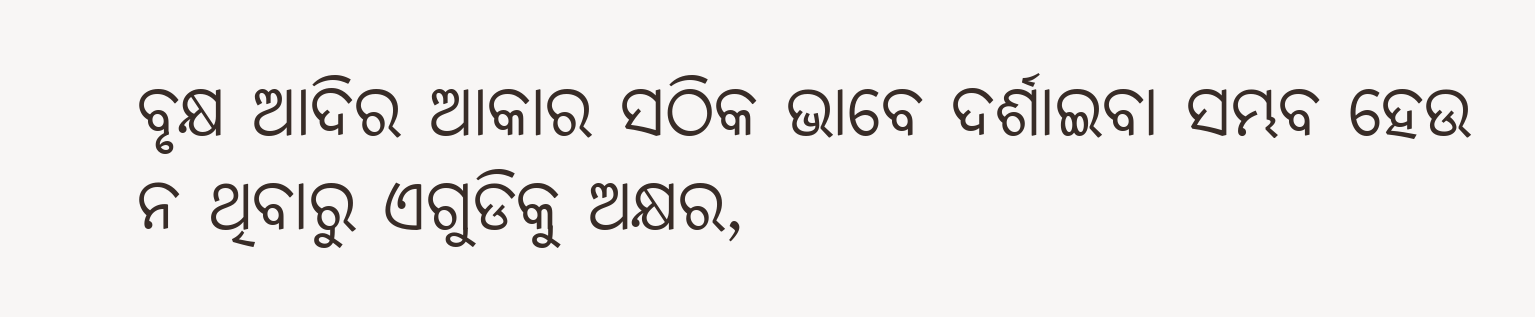ବୃକ୍ଷ ଆଦିର ଆକାର ସଠିକ ଭାବେ ଦର୍ଶାଇବା ସମ୍ଭବ ହେଉ ନ ଥିବାରୁ ଏଗୁଡିକୁ ଅକ୍ଷର,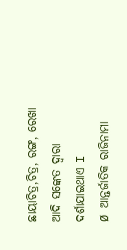ଛାୟାଚିତ୍ର,ଚିତ୍ର, ରଙ୍ଗ, ରେଖା ଆଦି ସଙ୍କେତ ଦ୍ଵାରା ଦର୍ଶାଯାଇଥାଏ I
Ø ଆନ୍ତର୍ଜାତିକ ରାଜିନାମା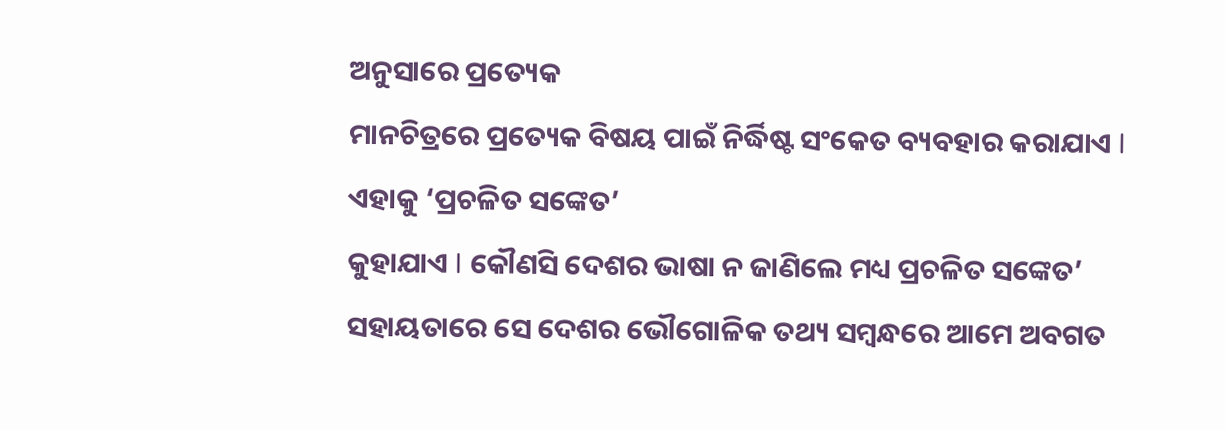ଅନୁସାରେ ପ୍ରତ୍ୟେକ
ମାନଚିତ୍ରରେ ପ୍ରତ୍ୟେକ ବିଷୟ ପାଇଁ ନିର୍ଦ୍ଧିଷ୍ଟ ସଂକେତ ବ୍ୟବହାର କରାଯାଏ I ଏହାକୁ ‘ପ୍ରଚଳିତ ସଙ୍କେତ’
କୁହାଯାଏ I କୌଣସି ଦେଶର ଭାଷା ନ ଜାଣିଲେ ମଧ୍ୟ ପ୍ରଚଳିତ ସଙ୍କେତ’ ସହାୟତାରେ ସେ ଦେଶର ଭୌଗୋଳିକ ତଥ୍ୟ ସମ୍ବନ୍ଧରେ ଆମେ ଅବଗତ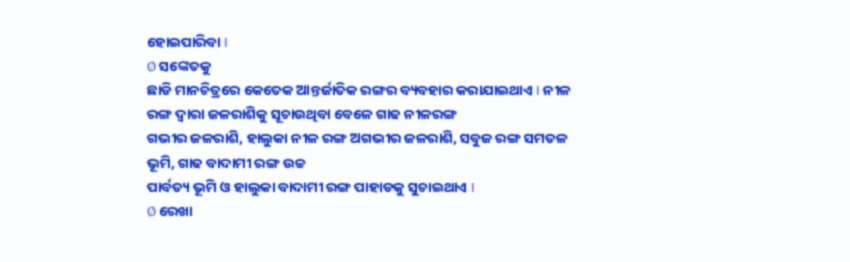ହୋଇପାରିବା I
Ø ସଙ୍କେତକୁ
ଛାଡି ମାନଚିତ୍ରରେ କେତେକ ଆନ୍ତର୍ଜାତିକ ରଙ୍ଗର ବ୍ୟବହାର କରାଯାଇଥାଏ I ନୀଳ ରଙ୍ଗ ଦ୍ଵାରା ଜଳରାଶିକୁ ସୂଚାଉଥିବା ବେଳେ ଗାଢ ନୀଳରଙ୍ଗ
ଗଭୀର ଜଳରାଶି, ହାଲୁକା ନୀଳ ରଙ୍ଗ ଅଗଭୀର ଜଳରାଶି, ସବୁଜ ରଙ୍ଗ ସମତଳ ଭୂମି, ଗାଢ ବାଦାମୀ ରଙ୍ଗ ଉଚ୍ଚ
ପାର୍ବତ୍ୟ ଭୂମି ଓ ହାଲୁକା ବାଦାମୀ ରଙ୍ଗ ପାହାଡକୁ ସୁଚାଇଥାଏ I
Ø ରେଖା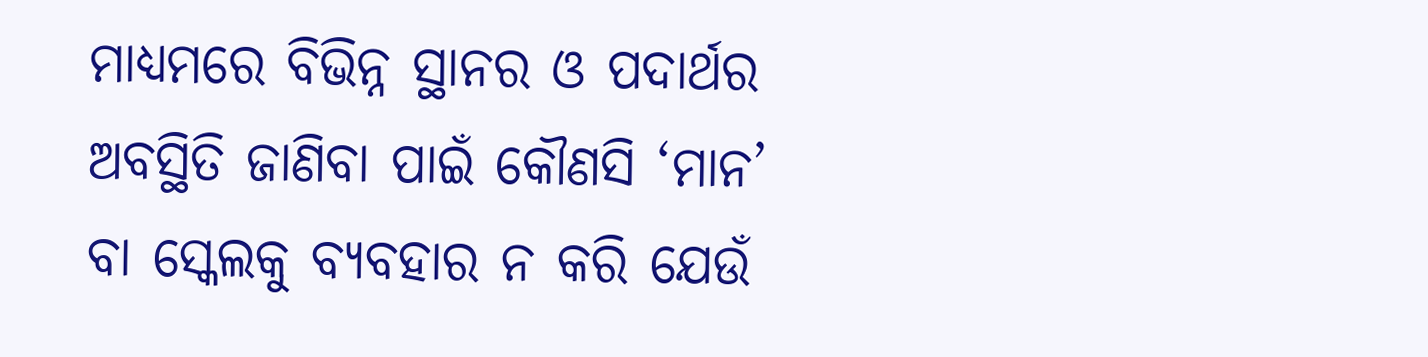ମାଧ୍ୟମରେ ବିଭିନ୍ନ ସ୍ଥାନର ଓ ପଦାର୍ଥର ଅବସ୍ଥିତି ଜାଣିବା ପାଇଁ କୌଣସି ‘ମାନ’ ବା ସ୍କେଲକୁ ବ୍ୟବହାର ନ କରି ଯେଉଁ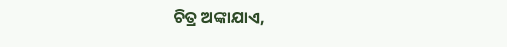ଚିତ୍ର ଅଙ୍କାଯାଏ,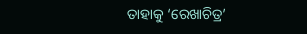ତାହାକୁ ‘ରେଖାଚିତ୍ର’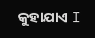କୁହାଯାଏ I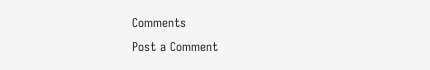Comments
Post a Comment